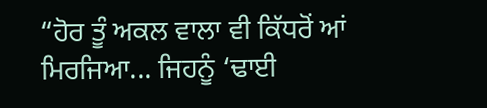“ਹੋਰ ਤੂੰ ਅਕਲ ਵਾਲਾ ਵੀ ਕਿੱਧਰੋਂ ਆਂ ਮਿਰਜਿਆ... ਜਿਹਨੂੰ ‘ਢਾਈ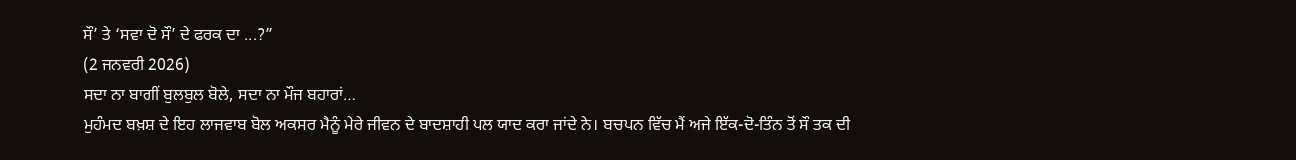ਸੌ’ ਤੇ ‘ਸਵਾ ਦੋ ਸੌ’ ਦੇ ਫਰਕ ਦਾ ...?”
(2 ਜਨਵਰੀ 2026)
ਸਦਾ ਨਾ ਬਾਗੀਂ ਬੁਲਬੁਲ ਬੋਲੇ, ਸਦਾ ਨਾ ਮੌਜ ਬਹਾਰਾਂ…
ਮੁਹੰਮਦ ਬਖ਼ਸ਼ ਦੇ ਇਹ ਲਾਜਵਾਬ ਬੋਲ ਅਕਸਰ ਮੈਨੂੰ ਮੇਰੇ ਜੀਵਨ ਦੇ ਬਾਦਸ਼ਾਹੀ ਪਲ ਯਾਦ ਕਰਾ ਜਾਂਦੇ ਨੇ। ਬਚਪਨ ਵਿੱਚ ਮੈਂ ਅਜੇ ਇੱਕ-ਦੋ-ਤਿੰਨ ਤੋਂ ਸੌ ਤਕ ਦੀ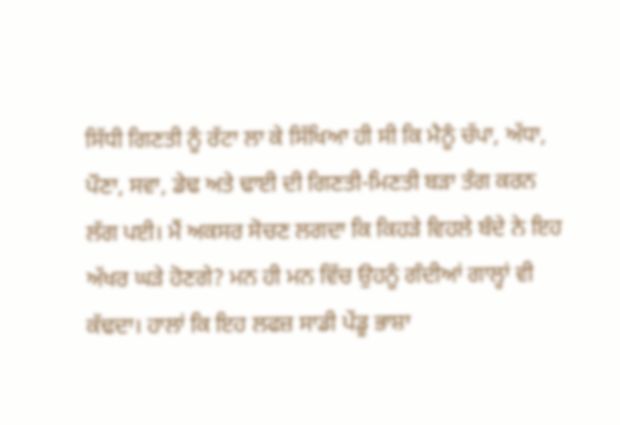ਸਿੱਧੀ ਗਿਣਤੀ ਨੂੰ ਰੱਟਾ ਲਾ ਕੇ ਸਿੱਖਿਆ ਹੀ ਸੀ ਕਿ ਮੈਨੂੰ ਚੱਪਾ, ਅੱਧਾ, ਪੌਣਾ, ਸਵਾ, ਡੇਢ ਅਤੇ ਢਾਈ ਦੀ ਗਿਣਤੀ-ਮਿਣਤੀ ਬੜਾ ਤੰਗ ਕਰਨ ਲੱਗ ਪਈ। ਮੈਂ ਅਕਸਰ ਸੋਚਣ ਲਗਦਾ ਕਿ ਕਿਹੜੇ ਵਿਹਲੇ ਬੰਦੇ ਨੇ ਇਹ ਅੱਖਰ ਘੜੇ ਹੋਣਗੇ? ਮਨ ਹੀ ਮਨ ਵਿੱਚ ਉਹਨੂੰ ਗੰਦੀਆਂ ਗਾਲ੍ਹਾਂ ਵੀ ਕੱਢਦਾ। ਹਾਲਾਂ ਕਿ ਇਹ ਲਫਜ਼ ਸਾਡੀ ਪੇਂਡੂ ਭਾਸ਼ਾ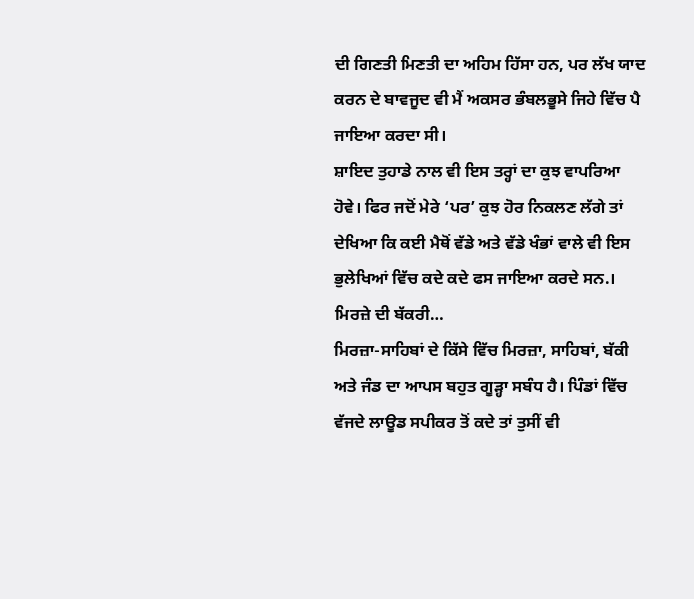ਦੀ ਗਿਣਤੀ ਮਿਣਤੀ ਦਾ ਅਹਿਮ ਹਿੱਸਾ ਹਨ, ਪਰ ਲੱਖ ਯਾਦ ਕਰਨ ਦੇ ਬਾਵਜੂਦ ਵੀ ਮੈਂ ਅਕਸਰ ਭੰਬਲਭੂਸੇ ਜਿਹੇ ਵਿੱਚ ਪੈ ਜਾਇਆ ਕਰਦਾ ਸੀ।
ਸ਼ਾਇਦ ਤੁਹਾਡੇ ਨਾਲ ਵੀ ਇਸ ਤਰ੍ਹਾਂ ਦਾ ਕੁਝ ਵਾਪਰਿਆ ਹੋਵੇ। ਫਿਰ ਜਦੋਂ ਮੇਰੇ ‘ਪਰ’ ਕੁਝ ਹੋਰ ਨਿਕਲਣ ਲੱਗੇ ਤਾਂ ਦੇਖਿਆ ਕਿ ਕਈ ਮੈਥੋਂ ਵੱਡੇ ਅਤੇ ਵੱਡੇ ਖੰਭਾਂ ਵਾਲੇ ਵੀ ਇਸ ਭੁਲੇਖਿਆਂ ਵਿੱਚ ਕਦੇ ਕਦੇ ਫਸ ਜਾਇਆ ਕਰਦੇ ਸਨ.।
ਮਿਰਜ਼ੇ ਦੀ ਬੱਕਰੀ…
ਮਿਰਜ਼ਾ-ਸਾਹਿਬਾਂ ਦੇ ਕਿੱਸੇ ਵਿੱਚ ਮਿਰਜ਼ਾ, ਸਾਹਿਬਾਂ, ਬੱਕੀ ਅਤੇ ਜੰਡ ਦਾ ਆਪਸ ਬਹੁਤ ਗੂੜ੍ਹਾ ਸਬੰਧ ਹੈ। ਪਿੰਡਾਂ ਵਿੱਚ ਵੱਜਦੇ ਲਾਊਡ ਸਪੀਕਰ ਤੋਂ ਕਦੇ ਤਾਂ ਤੁਸੀਂ ਵੀ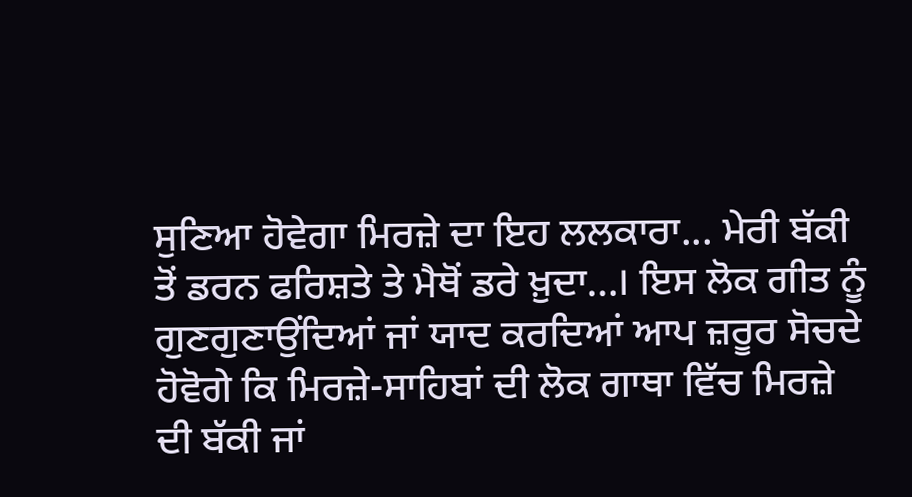ਸੁਣਿਆ ਹੋਵੇਗਾ ਮਿਰਜ਼ੇ ਦਾ ਇਹ ਲਲਕਾਰਾ... ਮੇਰੀ ਬੱਕੀ ਤੋਂ ਡਰਨ ਫਰਿਸ਼ਤੇ ਤੇ ਮੈਥੋਂ ਡਰੇ ਖ਼ੁਦਾ…। ਇਸ ਲੋਕ ਗੀਤ ਨੂੰ ਗੁਣਗੁਣਾਉਂਦਿਆਂ ਜਾਂ ਯਾਦ ਕਰਦਿਆਂ ਆਪ ਜ਼ਰੂਰ ਸੋਚਦੇ ਹੋਵੋਗੇ ਕਿ ਮਿਰਜ਼ੇ-ਸਾਹਿਬਾਂ ਦੀ ਲੋਕ ਗਾਥਾ ਵਿੱਚ ਮਿਰਜ਼ੇ ਦੀ ਬੱਕੀ ਜਾਂ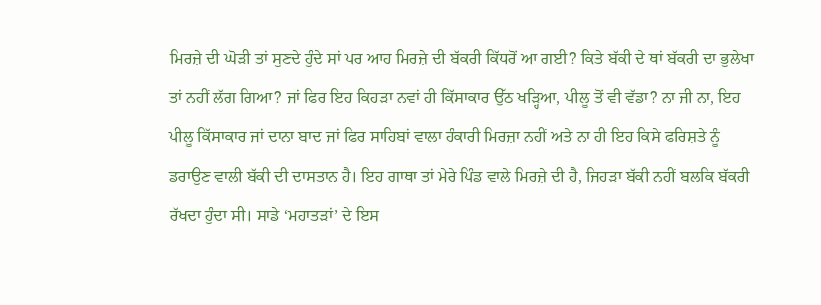ਮਿਰਜ਼ੇ ਦੀ ਘੋੜੀ ਤਾਂ ਸੁਣਦੇ ਹੁੰਦੇ ਸਾਂ ਪਰ ਆਹ ਮਿਰਜ਼ੇ ਦੀ ਬੱਕਰੀ ਕਿੱਧਰੋਂ ਆ ਗਈ? ਕਿਤੇ ਬੱਕੀ ਦੇ ਥਾਂ ਬੱਕਰੀ ਦਾ ਭੁਲੇਖਾ ਤਾਂ ਨਹੀਂ ਲੱਗ ਗਿਆ? ਜਾਂ ਫਿਰ ਇਹ ਕਿਹੜਾ ਨਵਾਂ ਹੀ ਕਿੱਸਾਕਾਰ ਉੱਠ ਖੜ੍ਹਿਆ, ਪੀਲੂ ਤੋਂ ਵੀ ਵੱਡਾ? ਨਾ ਜੀ ਨਾ, ਇਹ ਪੀਲੂ ਕਿੱਸਾਕਾਰ ਜਾਂ ਦਾਨਾ ਬਾਦ ਜਾਂ ਫਿਰ ਸਾਹਿਬਾਂ ਵਾਲਾ ਹੰਕਾਰੀ ਮਿਰਜ਼ਾ ਨਹੀਂ ਅਤੇ ਨਾ ਹੀ ਇਹ ਕਿਸੇ ਫਰਿਸ਼ਤੇ ਨੂੰ ਡਰਾਉਣ ਵਾਲੀ ਬੱਕੀ ਦੀ ਦਾਸਤਾਨ ਹੈ। ਇਹ ਗਾਥਾ ਤਾਂ ਮੇਰੇ ਪਿੰਡ ਵਾਲੇ ਮਿਰਜ਼ੇ ਦੀ ਹੈ, ਜਿਹੜਾ ਬੱਕੀ ਨਹੀਂ ਬਲਕਿ ਬੱਕਰੀ ਰੱਖਦਾ ਹੁੰਦਾ ਸੀ। ਸਾਡੇ ‘ਮਹਾਤੜਾਂ’ ਦੇ ਇਸ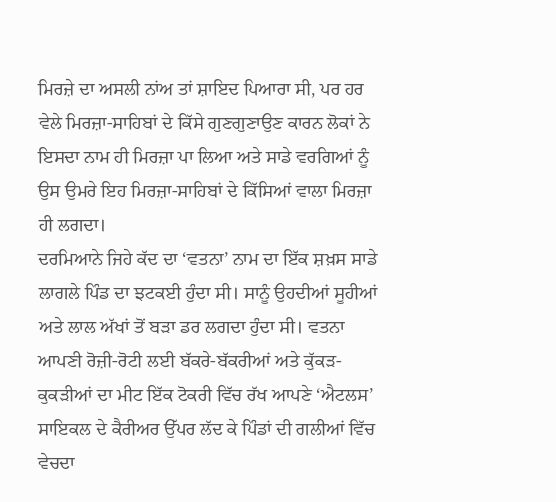ਮਿਰਜ਼ੇ ਦਾ ਅਸਲੀ ਨਾਂਅ ਤਾਂ ਸ਼ਾਇਦ ਪਿਆਰਾ ਸੀ, ਪਰ ਹਰ ਵੇਲੇ ਮਿਰਜ਼ਾ-ਸਾਹਿਬਾਂ ਦੇ ਕਿੱਸੇ ਗੁਣਗੁਣਾਉਣ ਕਾਰਨ ਲੋਕਾਂ ਨੇ ਇਸਦਾ ਨਾਮ ਹੀ ਮਿਰਜ਼ਾ ਪਾ ਲਿਆ ਅਤੇ ਸਾਡੇ ਵਰਗਿਆਂ ਨੂੰ ਉਸ ਉਮਰੇ ਇਹ ਮਿਰਜ਼ਾ-ਸਾਹਿਬਾਂ ਦੇ ਕਿੱਸਿਆਂ ਵਾਲਾ ਮਿਰਜ਼ਾ ਹੀ ਲਗਦਾ।
ਦਰਮਿਆਨੇ ਜਿਹੇ ਕੱਦ ਦਾ ‘ਵਤਨਾ’ ਨਾਮ ਦਾ ਇੱਕ ਸ਼ਖ਼ਸ ਸਾਡੇ ਲਾਗਲੇ ਪਿੰਡ ਦਾ ਝਟਕਈ ਹੁੰਦਾ ਸੀ। ਸਾਨੂੰ ਉਹਦੀਆਂ ਸੂਹੀਆਂ ਅਤੇ ਲਾਲ ਅੱਖਾਂ ਤੋਂ ਬੜਾ ਡਰ ਲਗਦਾ ਹੁੰਦਾ ਸੀ। ਵਤਨਾ ਆਪਣੀ ਰੋਜ਼ੀ-ਰੋਟੀ ਲਈ ਬੱਕਰੇ-ਬੱਕਰੀਆਂ ਅਤੇ ਕੁੱਕੜ-ਕੁਕੜੀਆਂ ਦਾ ਮੀਟ ਇੱਕ ਟੋਕਰੀ ਵਿੱਚ ਰੱਖ ਆਪਣੇ ‘ਐਟਲਸ’ ਸਾਇਕਲ ਦੇ ਕੈਰੀਅਰ ਉੱਪਰ ਲੱਦ ਕੇ ਪਿੰਡਾਂ ਦੀ ਗਲੀਆਂ ਵਿੱਚ ਵੇਚਦਾ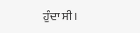ਹੁੰਦਾ ਸੀ।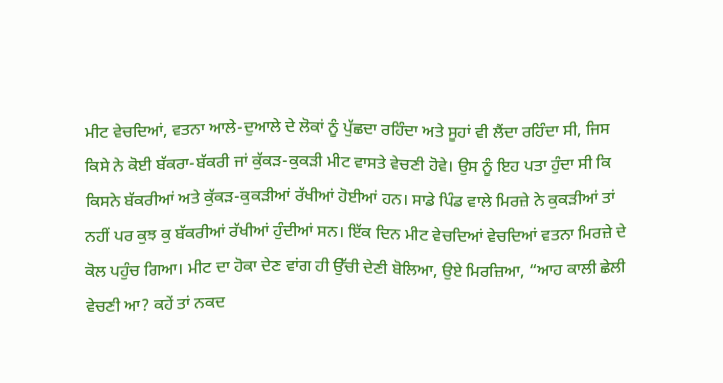ਮੀਟ ਵੇਚਦਿਆਂ, ਵਤਨਾ ਆਲੇ-ਦੁਆਲੇ ਦੇ ਲੋਕਾਂ ਨੂੰ ਪੁੱਛਦਾ ਰਹਿੰਦਾ ਅਤੇ ਸੂਹਾਂ ਵੀ ਲੈਂਦਾ ਰਹਿੰਦਾ ਸੀ, ਜਿਸ ਕਿਸੇ ਨੇ ਕੋਈ ਬੱਕਰਾ-ਬੱਕਰੀ ਜਾਂ ਕੁੱਕੜ-ਕੁਕੜੀ ਮੀਟ ਵਾਸਤੇ ਵੇਚਣੀ ਹੋਵੇ। ਉਸ ਨੂੰ ਇਹ ਪਤਾ ਹੁੰਦਾ ਸੀ ਕਿ ਕਿਸਨੇ ਬੱਕਰੀਆਂ ਅਤੇ ਕੁੱਕੜ-ਕੁਕੜੀਆਂ ਰੱਖੀਆਂ ਹੋਈਆਂ ਹਨ। ਸਾਡੇ ਪਿੰਡ ਵਾਲੇ ਮਿਰਜ਼ੇ ਨੇ ਕੁਕੜੀਆਂ ਤਾਂ ਨਹੀਂ ਪਰ ਕੁਝ ਕੁ ਬੱਕਰੀਆਂ ਰੱਖੀਆਂ ਹੁੰਦੀਆਂ ਸਨ। ਇੱਕ ਦਿਨ ਮੀਟ ਵੇਚਦਿਆਂ ਵੇਚਦਿਆਂ ਵਤਨਾ ਮਿਰਜ਼ੇ ਦੇ ਕੋਲ ਪਹੁੰਚ ਗਿਆ। ਮੀਟ ਦਾ ਹੋਕਾ ਦੇਣ ਵਾਂਗ ਹੀ ਉੱਚੀ ਦੇਣੀ ਬੋਲਿਆ, ਉਏ ਮਿਰਜ਼ਿਆ, “ਆਹ ਕਾਲੀ ਛੇਲੀ ਵੇਚਣੀ ਆ? ਕਹੇਂ ਤਾਂ ਨਕਦ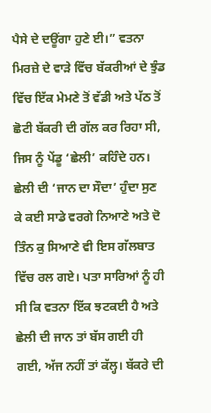ਪੈਸੇ ਦੇ ਦਊਂਗਾ ਹੁਣੇ ਈ।” ਵਤਨਾ ਮਿਰਜ਼ੇ ਦੇ ਵਾੜੇ ਵਿੱਚ ਬੱਕਰੀਆਂ ਦੇ ਝੁੰਡ ਵਿੱਚ ਇੱਕ ਮੇਮਣੇ ਤੋਂ ਵੱਡੀ ਅਤੇ ਪੱਠ ਤੋਂ ਛੋਟੀ ਬੱਕਰੀ ਦੀ ਗੱਲ ਕਰ ਰਿਹਾ ਸੀ, ਜਿਸ ਨੂੰ ਪੇਂਡੂ ‘ਛੇਲੀ’ ਕਹਿੰਦੇ ਹਨ।
ਛੇਲੀ ਦੀ ‘ਜਾਨ ਦਾ ਸੌਦਾ’ ਹੁੰਦਾ ਸੁਣ ਕੇ ਕਈ ਸਾਡੇ ਵਰਗੇ ਨਿਆਣੇ ਅਤੇ ਦੋ ਤਿੰਨ ਕੁ ਸਿਆਣੇ ਵੀ ਇਸ ਗੱਲਬਾਤ ਵਿੱਚ ਰਲ ਗਏ। ਪਤਾ ਸਾਰਿਆਂ ਨੂੰ ਹੀ ਸੀ ਕਿ ਵਤਨਾ ਇੱਕ ਝਟਕਈ ਹੈ ਅਤੇ ਛੇਲੀ ਦੀ ਜਾਨ ਤਾਂ ਬੱਸ ਗਈ ਹੀ ਗਈ, ਅੱਜ ਨਹੀਂ ਤਾਂ ਕੱਲ੍ਹ। ਬੱਕਰੇ ਦੀ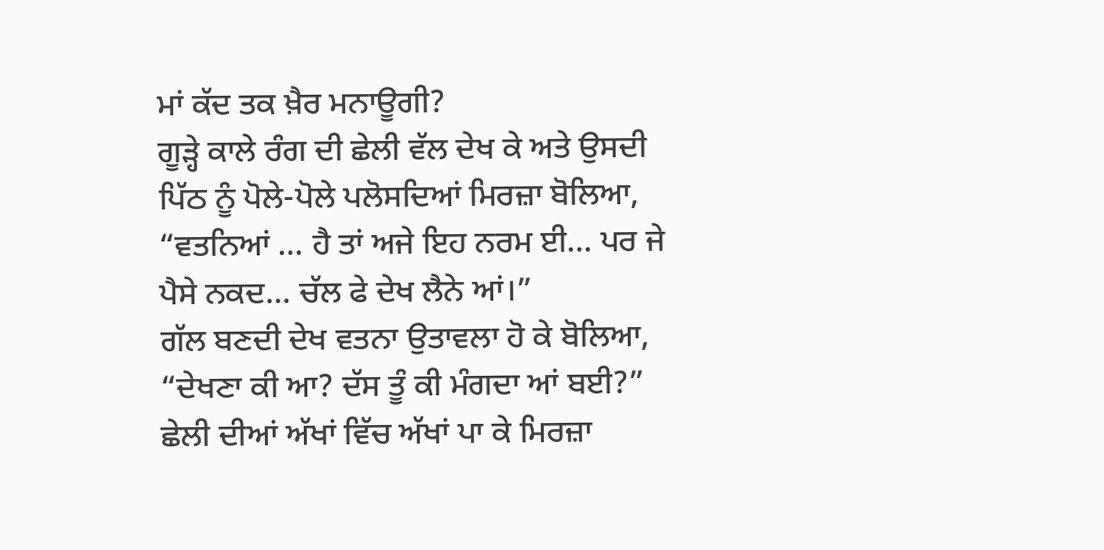ਮਾਂ ਕੱਦ ਤਕ ਖ਼ੈਰ ਮਨਾਊਗੀ?
ਗੂੜ੍ਹੇ ਕਾਲੇ ਰੰਗ ਦੀ ਛੇਲੀ ਵੱਲ ਦੇਖ ਕੇ ਅਤੇ ਉਸਦੀ ਪਿੱਠ ਨੂੰ ਪੋਲੇ-ਪੋਲੇ ਪਲੋਸਦਿਆਂ ਮਿਰਜ਼ਾ ਬੋਲਿਆ, “ਵਤਨਿਆਂ … ਹੈ ਤਾਂ ਅਜੇ ਇਹ ਨਰਮ ਈ… ਪਰ ਜੇ ਪੈਸੇ ਨਕਦ… ਚੱਲ ਫੇ ਦੇਖ ਲੈਨੇ ਆਂ।”
ਗੱਲ ਬਣਦੀ ਦੇਖ ਵਤਨਾ ਉਤਾਵਲਾ ਹੋ ਕੇ ਬੋਲਿਆ, “ਦੇਖਣਾ ਕੀ ਆ? ਦੱਸ ਤੂੰ ਕੀ ਮੰਗਦਾ ਆਂ ਬਈ?”
ਛੇਲੀ ਦੀਆਂ ਅੱਖਾਂ ਵਿੱਚ ਅੱਖਾਂ ਪਾ ਕੇ ਮਿਰਜ਼ਾ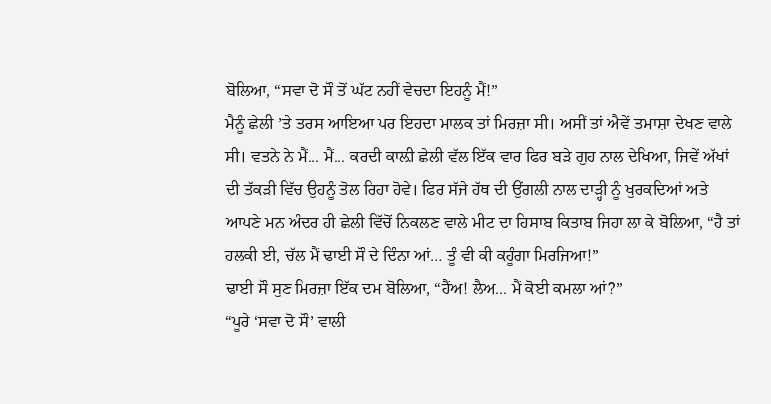ਬੋਲਿਆ, “ਸਵਾ ਦੋ ਸੌ ਤੋਂ ਘੱਟ ਨਹੀਂ ਵੇਚਦਾ ਇਹਨੂੰ ਮੈਂ!”
ਮੈਨੂੰ ਛੇਲੀ ’ਤੇ ਤਰਸ ਆਇਆ ਪਰ ਇਹਦਾ ਮਾਲਕ ਤਾਂ ਮਿਰਜ਼ਾ ਸੀ। ਅਸੀਂ ਤਾਂ ਐਵੇਂ ਤਮਾਸ਼ਾ ਦੇਖਣ ਵਾਲੇ ਸੀ। ਵਤਨੇ ਨੇ ਮੈਂ... ਮੈਂ... ਕਰਦੀ ਕਾਲ਼ੀ ਛੇਲੀ ਵੱਲ ਇੱਕ ਵਾਰ ਫਿਰ ਬੜੇ ਗੁਹ ਨਾਲ ਦੇਖਿਆ, ਜਿਵੇਂ ਅੱਖਾਂ ਦੀ ਤੱਕੜੀ ਵਿੱਚ ਉਹਨੂੰ ਤੋਲ ਰਿਹਾ ਹੋਵੇ। ਫਿਰ ਸੱਜੇ ਹੱਥ ਦੀ ਉਂਗਲੀ ਨਾਲ ਦਾੜ੍ਹੀ ਨੂੰ ਖੁਰਕਦਿਆਂ ਅਤੇ ਆਪਣੇ ਮਨ ਅੰਦਰ ਹੀ ਛੇਲੀ ਵਿੱਚੋਂ ਨਿਕਲਣ ਵਾਲੇ ਮੀਟ ਦਾ ਹਿਸਾਬ ਕਿਤਾਬ ਜਿਹਾ ਲਾ ਕੇ ਬੋਲਿਆ, “ਹੈ ਤਾਂ ਹਲਕੀ ਈ, ਚੱਲ ਮੈਂ ਢਾਈ ਸੌ ਦੇ ਦਿੰਨਾ ਆਂ… ਤੂੰ ਵੀ ਕੀ ਕਹੂੰਗਾ ਮਿਰਜਿਆ!”
ਢਾਈ ਸੌ ਸੁਣ ਮਿਰਜ਼ਾ ਇੱਕ ਦਮ ਬੋਲਿਆ, “ਹੈਂਅ! ਲੈਅ... ਮੈਂ ਕੋਈ ਕਮਲਾ ਆਂ?”
“ਪੂਰੇ ‘ਸਵਾ ਦੋ ਸੌ’ ਵਾਲੀ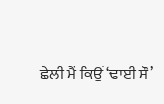ਛੇਲੀ ਮੈਂ ਕਿਉਂ ‘ਢਾਈ ਸੌ’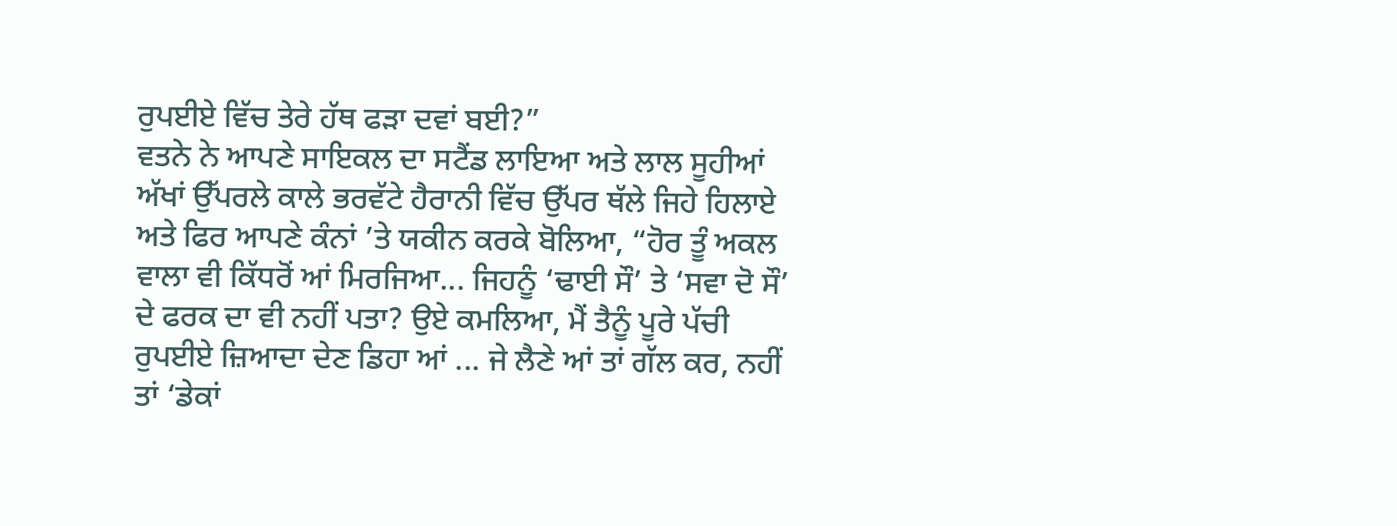ਰੁਪਈਏ ਵਿੱਚ ਤੇਰੇ ਹੱਥ ਫੜਾ ਦਵਾਂ ਬਈ?”
ਵਤਨੇ ਨੇ ਆਪਣੇ ਸਾਇਕਲ ਦਾ ਸਟੈਂਡ ਲਾਇਆ ਅਤੇ ਲਾਲ ਸੂਹੀਆਂ ਅੱਖਾਂ ਉੱਪਰਲੇ ਕਾਲੇ ਭਰਵੱਟੇ ਹੈਰਾਨੀ ਵਿੱਚ ਉੱਪਰ ਥੱਲੇ ਜਿਹੇ ਹਿਲਾਏ ਅਤੇ ਫਿਰ ਆਪਣੇ ਕੰਨਾਂ ’ਤੇ ਯਕੀਨ ਕਰਕੇ ਬੋਲਿਆ, “ਹੋਰ ਤੂੰ ਅਕਲ ਵਾਲਾ ਵੀ ਕਿੱਧਰੋਂ ਆਂ ਮਿਰਜਿਆ... ਜਿਹਨੂੰ ‘ਢਾਈ ਸੌ’ ਤੇ ‘ਸਵਾ ਦੋ ਸੌ’ ਦੇ ਫਰਕ ਦਾ ਵੀ ਨਹੀਂ ਪਤਾ? ਉਏ ਕਮਲਿਆ, ਮੈਂ ਤੈਨੂੰ ਪੂਰੇ ਪੱਚੀ ਰੁਪਈਏ ਜ਼ਿਆਦਾ ਦੇਣ ਡਿਹਾ ਆਂ ... ਜੇ ਲੈਣੇ ਆਂ ਤਾਂ ਗੱਲ ਕਰ, ਨਹੀਂ ਤਾਂ ‘ਡੇਕਾਂ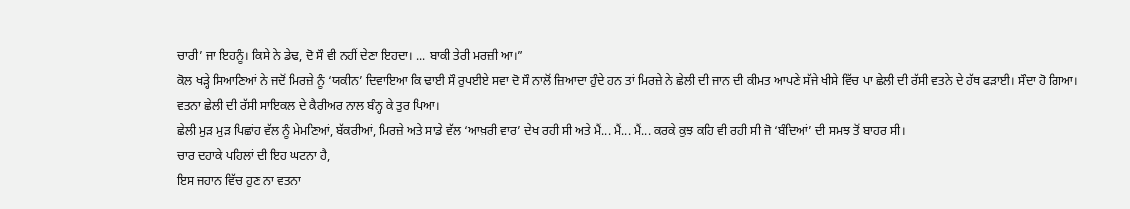ਚਾਰੀ’ ਜਾ ਇਹਨੂੰ। ਕਿਸੇ ਨੇ ਡੇਢ, ਦੋ ਸੌ ਵੀ ਨਹੀਂ ਦੇਣਾ ਇਹਦਾ। ... ਬਾਕੀ ਤੇਰੀ ਮਰਜ਼ੀ ਆ।”
ਕੋਲ ਖੜ੍ਹੇ ਸਿਆਣਿਆਂ ਨੇ ਜਦੋਂ ਮਿਰਜ਼ੇ ਨੂੰ ‘ਯਕੀਨ’ ਦਿਵਾਇਆ ਕਿ ਢਾਈ ਸੌ ਰੁਪਈਏ ਸਵਾ ਦੋ ਸੌ ਨਾਲੋਂ ਜ਼ਿਆਦਾ ਹੁੰਦੇ ਹਨ ਤਾਂ ਮਿਰਜ਼ੇ ਨੇ ਛੇਲੀ ਦੀ ਜਾਨ ਦੀ ਕੀਮਤ ਆਪਣੇ ਸੱਜੇ ਖੀਸੇ ਵਿੱਚ ਪਾ ਛੇਲੀ ਦੀ ਰੱਸੀ ਵਤਨੇ ਦੇ ਹੱਥ ਫੜਾਈ। ਸੌਦਾ ਹੋ ਗਿਆ।
ਵਤਨਾ ਛੇਲੀ ਦੀ ਰੱਸੀ ਸਾਇਕਲ ਦੇ ਕੈਰੀਅਰ ਨਾਲ ਬੰਨ੍ਹ ਕੇ ਤੁਰ ਪਿਆ।
ਛੇਲੀ ਮੁੜ ਮੁੜ ਪਿਛਾਂਹ ਵੱਲ ਨੂੰ ਮੇਮਣਿਆਂ, ਬੱਕਰੀਆਂ, ਮਿਰਜ਼ੇ ਅਤੇ ਸਾਡੇ ਵੱਲ ‘ਆਖ਼ਰੀ ਵਾਰ’ ਦੇਖ ਰਹੀ ਸੀ ਅਤੇ ਮੈਂ... ਮੈਂ... ਮੈਂ... ਕਰਕੇ ਕੁਝ ਕਹਿ ਵੀ ਰਹੀ ਸੀ ਜੋ ‘ਬੰਦਿਆਂ’ ਦੀ ਸਮਝ ਤੋਂ ਬਾਹਰ ਸੀ।
ਚਾਰ ਦਹਾਕੇ ਪਹਿਲਾਂ ਦੀ ਇਹ ਘਟਨਾ ਹੈ,
ਇਸ ਜਹਾਨ ਵਿੱਚ ਹੁਣ ਨਾ ਵਤਨਾ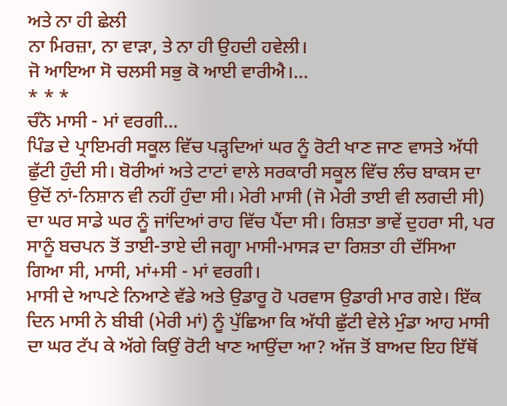ਅਤੇ ਨਾ ਹੀ ਛੇਲੀ
ਨਾ ਮਿਰਜ਼ਾ, ਨਾ ਵਾੜਾ, ਤੇ ਨਾ ਹੀ ਉਹਦੀ ਹਵੇਲੀ।
ਜੋ ਆਇਆ ਸੋ ਚਲਸੀ ਸਭੁ ਕੋ ਆਈ ਵਾਰੀਐ।...
* * *
ਚੰਨੋ ਮਾਸੀ - ਮਾਂ ਵਰਗੀ…
ਪਿੰਡ ਦੇ ਪ੍ਰਾਇਮਰੀ ਸਕੂਲ ਵਿੱਚ ਪੜ੍ਹਦਿਆਂ ਘਰ ਨੂੰ ਰੋਟੀ ਖਾਣ ਜਾਣ ਵਾਸਤੇ ਅੱਧੀ ਛੁੱਟੀ ਹੁੰਦੀ ਸੀ। ਬੋਰੀਆਂ ਅਤੇ ਟਾਟਾਂ ਵਾਲੇ ਸਰਕਾਰੀ ਸਕੂਲ ਵਿੱਚ ਲੰਚ ਬਾਕਸ ਦਾ ਉਦੋਂ ਨਾਂ-ਨਿਸ਼ਾਨ ਵੀ ਨਹੀਂ ਹੁੰਦਾ ਸੀ। ਮੇਰੀ ਮਾਸੀ (ਜੋ ਮੇਰੀ ਤਾਈ ਵੀ ਲਗਦੀ ਸੀ) ਦਾ ਘਰ ਸਾਡੇ ਘਰ ਨੂੰ ਜਾਂਦਿਆਂ ਰਾਹ ਵਿੱਚ ਪੈਂਦਾ ਸੀ। ਰਿਸ਼ਤਾ ਭਾਵੇਂ ਦੁਹਰਾ ਸੀ, ਪਰ ਸਾਨੂੰ ਬਚਪਨ ਤੋਂ ਤਾਈ-ਤਾਏ ਦੀ ਜਗ੍ਹਾ ਮਾਸੀ-ਮਾਸੜ ਦਾ ਰਿਸ਼ਤਾ ਹੀ ਦੱਸਿਆ ਗਿਆ ਸੀ, ਮਾਸੀ, ਮਾਂ+ਸੀ - ਮਾਂ ਵਰਗੀ।
ਮਾਸੀ ਦੇ ਆਪਣੇ ਨਿਆਣੇ ਵੱਡੇ ਅਤੇ ਉਡਾਰੂ ਹੋ ਪਰਵਾਸ ਉਡਾਰੀ ਮਾਰ ਗਏ। ਇੱਕ ਦਿਨ ਮਾਸੀ ਨੇ ਬੀਬੀ (ਮੇਰੀ ਮਾਂ) ਨੂੰ ਪੁੱਛਿਆ ਕਿ ਅੱਧੀ ਛੁੱਟੀ ਵੇਲੇ ਮੁੰਡਾ ਆਹ ਮਾਸੀ ਦਾ ਘਰ ਟੱਪ ਕੇ ਅੱਗੇ ਕਿਉਂ ਰੋਟੀ ਖਾਣ ਆਉਂਦਾ ਆ? ਅੱਜ ਤੋਂ ਬਾਅਦ ਇਹ ਇੱਥੋਂ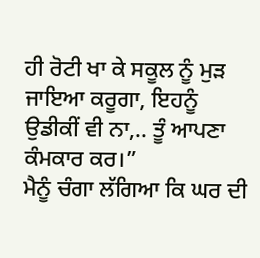ਹੀ ਰੋਟੀ ਖਾ ਕੇ ਸਕੂਲ ਨੂੰ ਮੁੜ ਜਾਇਆ ਕਰੂਗਾ, ਇਹਨੂੰ ਉਡੀਕੀਂ ਵੀ ਨਾ,.. ਤੂੰ ਆਪਣਾ ਕੰਮਕਾਰ ਕਰ।”
ਮੈਨੂੰ ਚੰਗਾ ਲੱਗਿਆ ਕਿ ਘਰ ਦੀ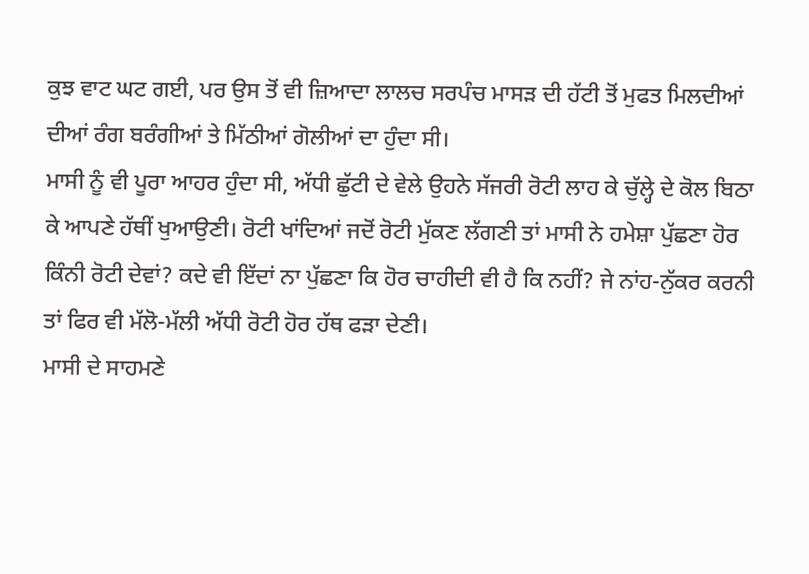ਕੁਝ ਵਾਟ ਘਟ ਗਈ, ਪਰ ਉਸ ਤੋਂ ਵੀ ਜ਼ਿਆਦਾ ਲਾਲਚ ਸਰਪੰਚ ਮਾਸੜ ਦੀ ਹੱਟੀ ਤੋਂ ਮੁਫਤ ਮਿਲਦੀਆਂ ਦੀਆਂ ਰੰਗ ਬਰੰਗੀਆਂ ਤੇ ਮਿੱਠੀਆਂ ਗੋਲੀਆਂ ਦਾ ਹੁੰਦਾ ਸੀ।
ਮਾਸੀ ਨੂੰ ਵੀ ਪੂਰਾ ਆਹਰ ਹੁੰਦਾ ਸੀ, ਅੱਧੀ ਛੁੱਟੀ ਦੇ ਵੇਲੇ ਉਹਨੇ ਸੱਜਰੀ ਰੋਟੀ ਲਾਹ ਕੇ ਚੁੱਲ੍ਹੇ ਦੇ ਕੋਲ ਬਿਠਾ ਕੇ ਆਪਣੇ ਹੱਥੀਂ ਖੁਆਉਣੀ। ਰੋਟੀ ਖਾਂਦਿਆਂ ਜਦੋਂ ਰੋਟੀ ਮੁੱਕਣ ਲੱਗਣੀ ਤਾਂ ਮਾਸੀ ਨੇ ਹਮੇਸ਼ਾ ਪੁੱਛਣਾ ਹੋਰ ਕਿੰਨੀ ਰੋਟੀ ਦੇਵਾਂ? ਕਦੇ ਵੀ ਇੱਦਾਂ ਨਾ ਪੁੱਛਣਾ ਕਿ ਹੋਰ ਚਾਹੀਦੀ ਵੀ ਹੈ ਕਿ ਨਹੀਂ? ਜੇ ਨਾਂਹ-ਨੁੱਕਰ ਕਰਨੀ ਤਾਂ ਫਿਰ ਵੀ ਮੱਲੋ-ਮੱਲੀ ਅੱਧੀ ਰੋਟੀ ਹੋਰ ਹੱਥ ਫੜਾ ਦੇਣੀ।
ਮਾਸੀ ਦੇ ਸਾਹਮਣੇ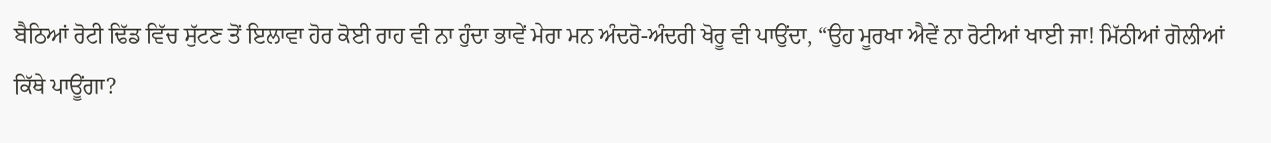ਬੈਠਿਆਂ ਰੋਟੀ ਢਿੱਡ ਵਿੱਚ ਸੁੱਟਣ ਤੋਂ ਇਲਾਵਾ ਹੋਰ ਕੋਈ ਰਾਹ ਵੀ ਨਾ ਹੁੰਦਾ ਭਾਵੇਂ ਮੇਰਾ ਮਨ ਅੰਦਰੋ-ਅੰਦਰੀ ਖੋਰੂ ਵੀ ਪਾਉਂਦਾ, “ਉਹ ਮੂਰਖਾ ਐਵੇਂ ਨਾ ਰੋਟੀਆਂ ਖਾਈ ਜਾ! ਮਿੱਠੀਆਂ ਗੋਲੀਆਂ ਕਿੱਥੇ ਪਾਊਂਗਾ?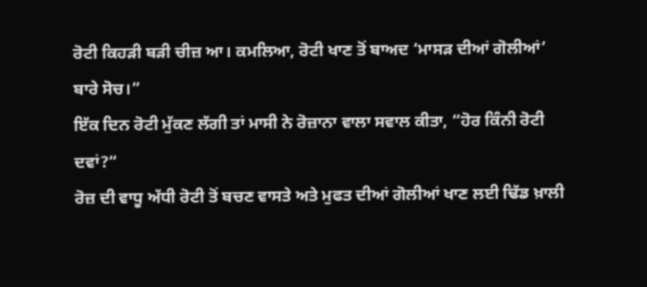ਰੋਟੀ ਕਿਹੜੀ ਬੜੀ ਚੀਜ਼ ਆ। ਕਮਲਿਆ, ਰੋਟੀ ਖਾਣ ਤੋਂ ਬਾਅਦ ‘ਮਾਸੜ ਦੀਆਂ ਗੋਲੀਆਂ’ ਬਾਰੇ ਸੋਚ।”
ਇੱਕ ਦਿਨ ਰੋਟੀ ਮੁੱਕਣ ਲੱਗੀ ਤਾਂ ਮਾਸੀ ਨੇ ਰੋਜ਼ਾਨਾ ਵਾਲਾ ਸਵਾਲ ਕੀਤਾ, “ਹੋਰ ਕਿੰਨੀ ਰੋਟੀ ਦਵਾਂ?“
ਰੋਜ਼ ਦੀ ਵਾਧੂ ਅੱਧੀ ਰੋਟੀ ਤੋਂ ਬਚਣ ਵਾਸਤੇ ਅਤੇ ਮੁਫਤ ਦੀਆਂ ਗੋਲੀਆਂ ਖਾਣ ਲਈ ਢਿੱਡ ਖ਼ਾਲੀ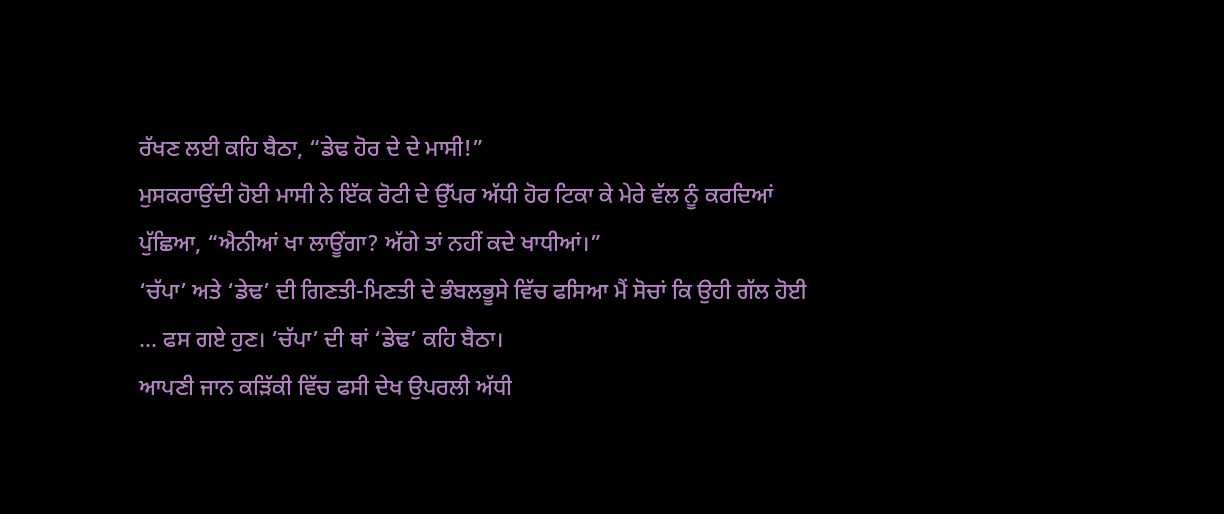ਰੱਖਣ ਲਈ ਕਹਿ ਬੈਠਾ, “ਡੇਢ ਹੋਰ ਦੇ ਦੇ ਮਾਸੀ!”
ਮੁਸਕਰਾਉਂਦੀ ਹੋਈ ਮਾਸੀ ਨੇ ਇੱਕ ਰੋਟੀ ਦੇ ਉੱਪਰ ਅੱਧੀ ਹੋਰ ਟਿਕਾ ਕੇ ਮੇਰੇ ਵੱਲ ਨੂੰ ਕਰਦਿਆਂ ਪੁੱਛਿਆ, “ਐਨੀਆਂ ਖਾ ਲਾਊਂਗਾ? ਅੱਗੇ ਤਾਂ ਨਹੀਂ ਕਦੇ ਖਾਧੀਆਂ।”
‘ਚੱਪਾ’ ਅਤੇ ‘ਡੇਢ’ ਦੀ ਗਿਣਤੀ-ਮਿਣਤੀ ਦੇ ਭੰਬਲਭੂਸੇ ਵਿੱਚ ਫਸਿਆ ਮੈਂ ਸੋਚਾਂ ਕਿ ਉਹੀ ਗੱਲ ਹੋਈ ... ਫਸ ਗਏ ਹੁਣ। ‘ਚੱਪਾ’ ਦੀ ਥਾਂ ‘ਡੇਢ’ ਕਹਿ ਬੈਠਾ।
ਆਪਣੀ ਜਾਨ ਕੜਿੱਕੀ ਵਿੱਚ ਫਸੀ ਦੇਖ ਉਪਰਲੀ ਅੱਧੀ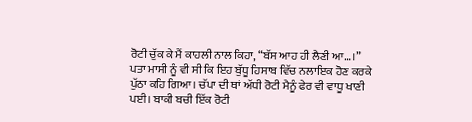ਰੋਟੀ ਚੁੱਕ ਕੇ ਮੈਂ ਕਾਹਲੀ ਨਾਲ ਕਿਹਾ, “ਬੱਸ ਆਹ ਹੀ ਲੈਣੀ ਆ…।”
ਪਤਾ ਮਾਸੀ ਨੂੰ ਵੀ ਸੀ ਕਿ ਇਹ ਬੁੱਧੂ ਹਿਸਾਬ ਵਿੱਚ ਨਲਾਇਕ ਹੋਣ ਕਰਕੇ ਪੁੱਠਾ ਕਹਿ ਗਿਆ। ਚੱਪਾ ਦੀ ਥਾਂ ਅੱਧੀ ਰੋਟੀ ਮੈਨੂੰ ਫੇਰ ਵੀ ਵਾਧੂ ਖਾਣੀ ਪਈ। ਬਾਕੀ ਬਚੀ ਇੱਕ ਰੋਟੀ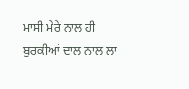ਮਾਸੀ ਮੇਰੇ ਨਾਲ ਹੀ ਬੁਰਕੀਆਂ ਦਾਲ ਨਾਲ ਲਾ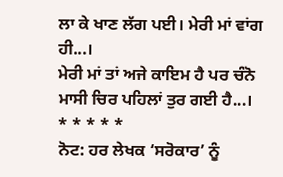ਲਾ ਕੇ ਖਾਣ ਲੱਗ ਪਈ। ਮੇਰੀ ਮਾਂ ਵਾਂਗ ਹੀ...।
ਮੇਰੀ ਮਾਂ ਤਾਂ ਅਜੇ ਕਾਇਮ ਹੈ ਪਰ ਚੰਨੋ ਮਾਸੀ ਚਿਰ ਪਹਿਲਾਂ ਤੁਰ ਗਈ ਹੈ...।
* * * * *
ਨੋਟ: ਹਰ ਲੇਖਕ ‘ਸਰੋਕਾਰ’ ਨੂੰ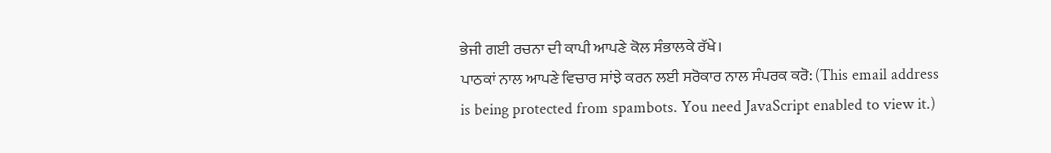ਭੇਜੀ ਗਈ ਰਚਨਾ ਦੀ ਕਾਪੀ ਆਪਣੇ ਕੋਲ ਸੰਭਾਲਕੇ ਰੱਖੇ।
ਪਾਠਕਾਂ ਨਾਲ ਆਪਣੇ ਵਿਚਾਰ ਸਾਂਝੇ ਕਰਨ ਲਈ ਸਰੋਕਾਰ ਨਾਲ ਸੰਪਰਕ ਕਰੋ: (This email address is being protected from spambots. You need JavaScript enabled to view it.)